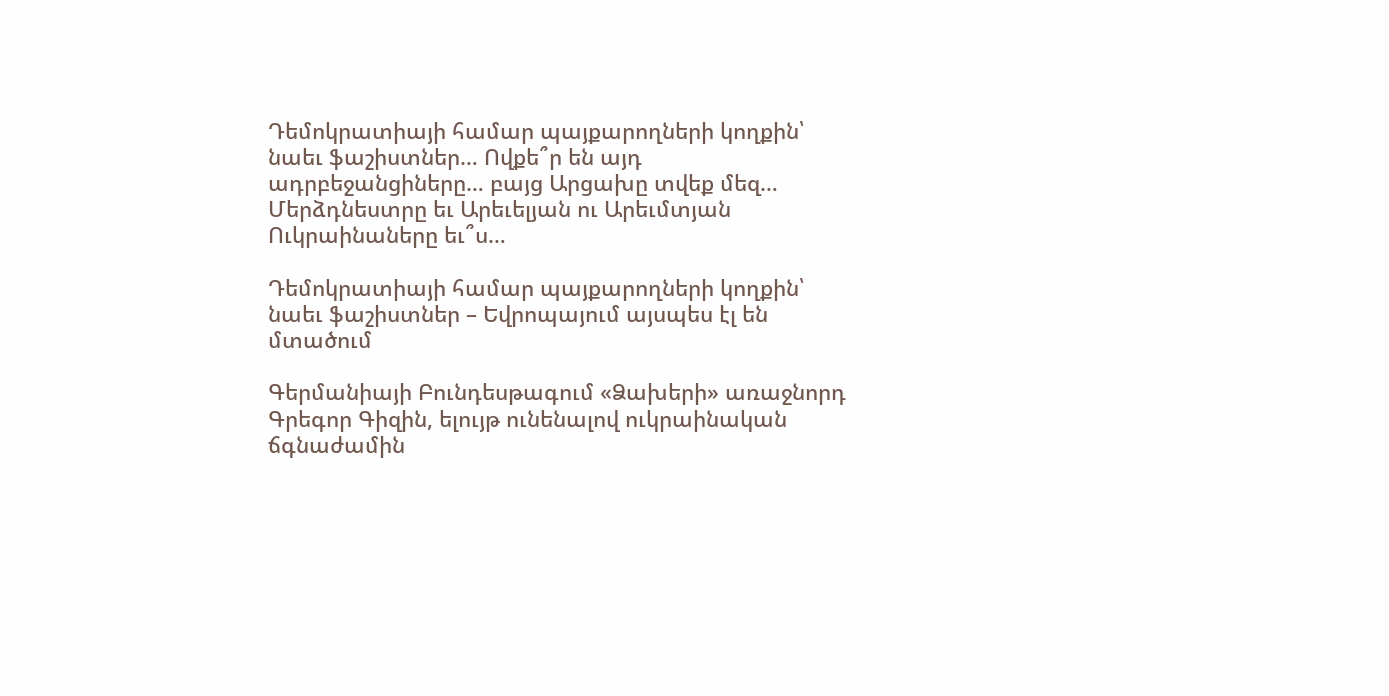Դեմոկրատիայի համար պայքարողների կողքին՝ նաեւ ֆաշիստներ… Ովքե՞ր են այդ ադրբեջանցիները… բայց Արցախը տվեք մեզ… Մերձդնեստրը եւ Արեւելյան ու Արեւմտյան Ուկրաինաները եւ՞ս…

Դեմոկրատիայի համար պայքարողների կողքին՝ նաեւ ֆաշիստներ – Եվրոպայում այսպես էլ են մտածում

Գերմանիայի Բունդեսթագում «Ձախերի» առաջնորդ Գրեգոր Գիզին, ելույթ ունենալով ուկրաինական ճգնաժամին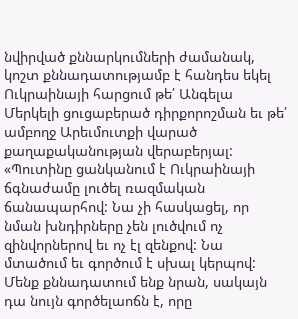նվիրված քննարկումների ժամանակ, կոշտ քննադատությամբ է հանդես եկել Ուկրաինայի հարցում թե՛ Անգելա Մերկելի ցուցաբերած դիրքորոշման եւ թե՛ ամբողջ Արեւմուտքի վարած քաղաքականության վերաբերյալ: «Պուտինը ցանկանում է Ուկրաինայի ճգնաժամը լուծել ռազմական ճանապարհով: Նա չի հասկացել, որ նման խնդիրները չեն լուծվում ոչ զինվորներով եւ ոչ էլ զենքով: Նա մտածում եւ գործում է սխալ կերպով: Մենք քննադատում ենք նրան, սակայն դա նույն գործելաոճն է, որը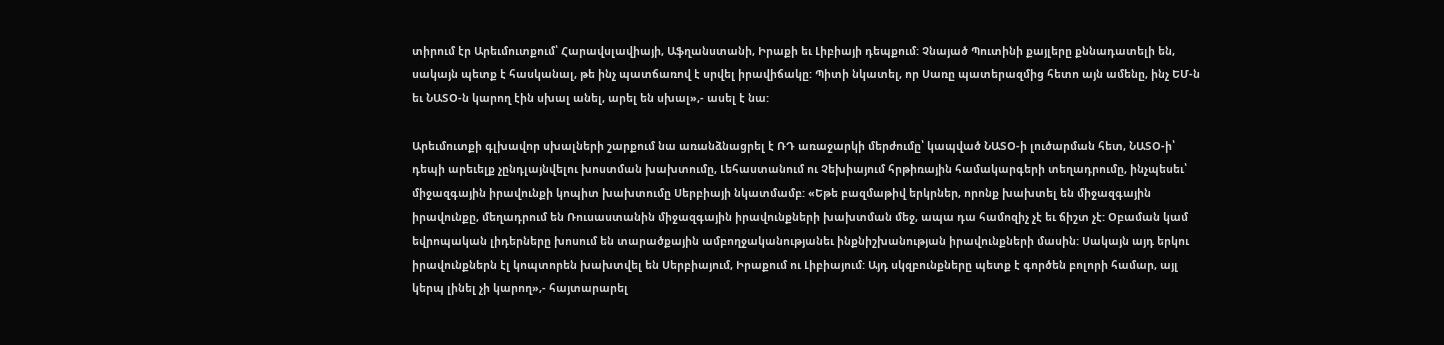տիրում էր Արեւմուտքում՝ Հարավսլավիայի, Աֆղանստանի, Իրաքի եւ Լիբիայի դեպքում: Չնայած Պուտինի քայլերը քննադատելի են, սակայն պետք է հասկանալ, թե ինչ պատճառով է սրվել իրավիճակը: Պիտի նկատել, որ Սառը պատերազմից հետո այն ամենը, ինչ ԵՄ-ն եւ ՆԱՏՕ-ն կարող էին սխալ անել, արել են սխալ»,- ասել է նա:

Արեւմուտքի գլխավոր սխալների շարքում նա առանձնացրել է ՌԴ առաջարկի մերժումը՝ կապված ՆԱՏՕ-ի լուծարման հետ, ՆԱՏՕ-ի՝ դեպի արեւելք չընդլայնվելու խոստման խախտումը, Լեհաստանում ու Չեխիայում հրթիռային համակարգերի տեղադրումը, ինչպեսեւ՝ միջազգային իրավունքի կոպիտ խախտումը Սերբիայի նկատմամբ: «Եթե բազմաթիվ երկրներ, որոնք խախտել են միջազգային իրավունքը, մեղադրում են Ռուսաստանին միջազգային իրավունքների խախտման մեջ, ապա դա համոզիչ չէ եւ ճիշտ չէ: Օբաման կամ եվրոպական լիդերները խոսում են տարածքային ամբողջականությանեւ ինքնիշխանության իրավունքների մասին: Սակայն այդ երկու իրավունքներն էլ կոպտորեն խախտվել են Սերբիայում, Իրաքում ու Լիբիայում: Այդ սկզբունքները պետք է գործեն բոլորի համար, այլ կերպ լինել չի կարող»,- հայտարարել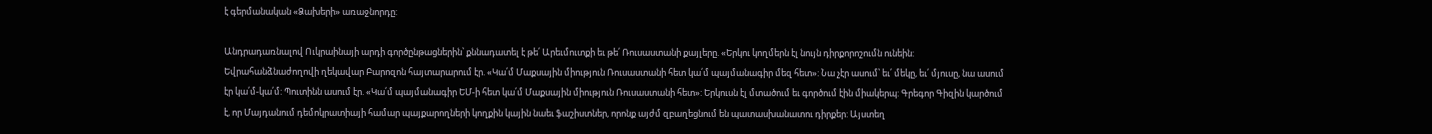է գերմանական «Ձախերի» առաջնորդը:

Անդրադառնալով Ուկրաինայի արդի գործընթացներին՝ քննադատել է թե՛ Արեւմուտքի եւ թե՛ Ռուսաստանի քայլերը. «Երկու կողմերն էլ նույն դիրքորոշումն ունեին: Եվրահանձնաժողովի ղեկավար Բարոզոն հայտարարում էր. «Կա՛մ Մաքսային միություն Ռուսաստանի հետ կա՛մ պայմանագիր մեզ հետ»: Նա չէր ասում՝ եւ՛ մեկը, եւ՛ մյուսը, նա ասում էր կա՛մ-կա՛մ: Պուտինն ասում էր. «Կա՛մ պայմանագիր ԵՄ-ի հետ կա՛մ Մաքսային միություն Ռուսաստանի հետ»: Երկուսն էլ մտածում եւ գործում էին միակերպ: Գրեգոր Գիզին կարծում է, որ Մայդանում դեմոկրատիայի համար պայքարողների կողքին կային նաեւ ֆաշիստներ, որոնք այժմ զբաղեցնում են պատասխանատու դիրքեր: Այստեղ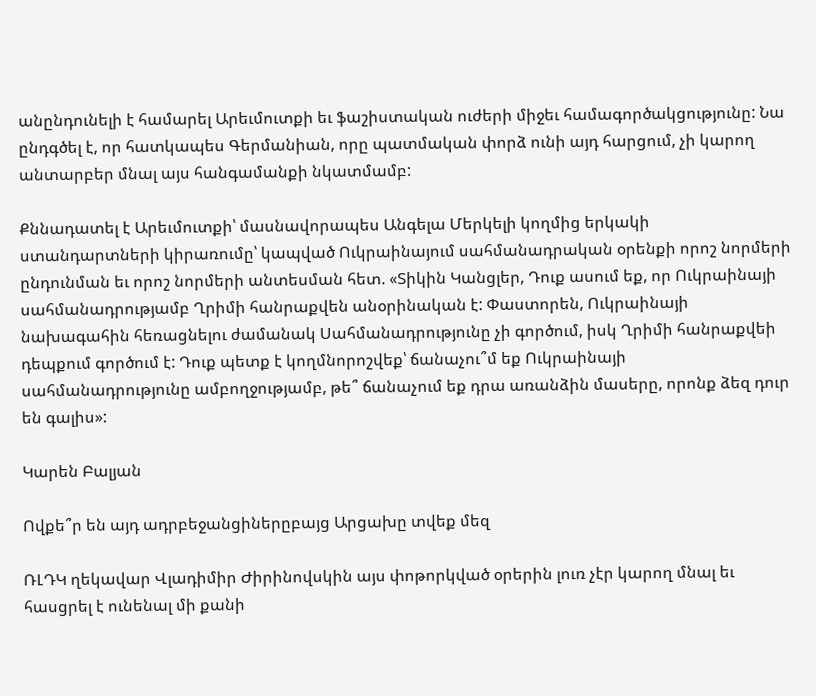անընդունելի է համարել Արեւմուտքի եւ ֆաշիստական ուժերի միջեւ համագործակցությունը: Նա ընդգծել է, որ հատկապես Գերմանիան, որը պատմական փորձ ունի այդ հարցում, չի կարող անտարբեր մնալ այս հանգամանքի նկատմամբ:

Քննադատել է Արեւմուտքի՝ մասնավորապես Անգելա Մերկելի կողմից երկակի ստանդարտների կիրառումը՝ կապված Ուկրաինայում սահմանադրական օրենքի որոշ նորմերի ընդունման եւ որոշ նորմերի անտեսման հետ. «Տիկին Կանցլեր, Դուք ասում եք, որ Ուկրաինայի սահմանադրությամբ Ղրիմի հանրաքվեն անօրինական է: Փաստորեն, Ուկրաինայի նախագահին հեռացնելու ժամանակ Սահմանադրությունը չի գործում, իսկ Ղրիմի հանրաքվեի դեպքում գործում է: Դուք պետք է կողմնորոշվեք՝ ճանաչու՞մ եք Ուկրաինայի սահմանադրությունը ամբողջությամբ, թե՞ ճանաչում եք դրա առանձին մասերը, որոնք ձեզ դուր են գալիս»:

Կարեն Բալյան

Ովքե՞ր են այդ ադրբեջանցիներըբայց Արցախը տվեք մեզ

ՌԼԴԿ ղեկավար Վլադիմիր Ժիրինովսկին այս փոթորկված օրերին լուռ չէր կարող մնալ եւ հասցրել է ունենալ մի քանի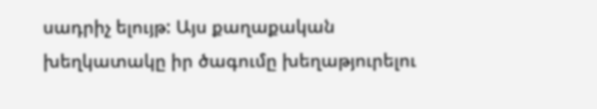սադրիչ ելույթ: Այս քաղաքական խեղկատակը իր ծագումը խեղաթյուրելու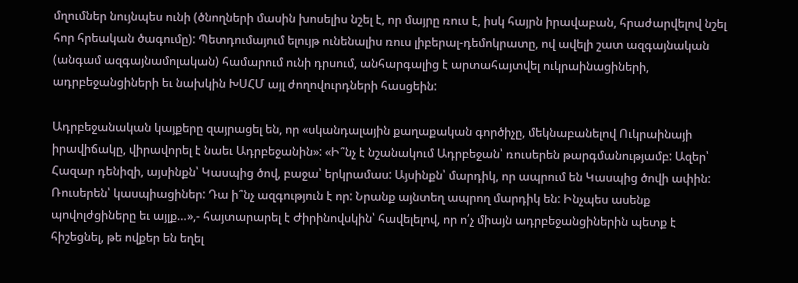մղումներ նույնպես ունի (ծնողների մասին խոսելիս նշել է, որ մայրը ռուս է, իսկ հայրն իրավաբան, հրաժարվելով նշել հոր հրեական ծագումը): Պետդումայում ելույթ ունենալիս ռուս լիբերալ-դեմոկրատը, ով ավելի շատ ազգայնական (անգամ ազգայնամոլական) համարում ունի դրսում, անհարգալից է արտահայտվել ուկրաինացիների, ադրբեջանցիների եւ նախկին ԽՍՀՄ այլ ժողովուրդների հասցեին:

Ադրբեջանական կայքերը զայրացել են, որ «սկանդալային քաղաքական գործիչը, մեկնաբանելով Ուկրաինայի իրավիճակը, վիրավորել է նաեւ Ադրբեջանին»: «Ի՞նչ է նշանակում Ադրբեջան՝ ռուսերեն թարգմանությամբ: Ազեր՝ Հազար դենիզի, այսինքն՝ Կասպից ծով, բաջա՝ երկրամաս: Այսինքն՝ մարդիկ, որ ապրում են Կասպից ծովի ափին: Ռուսերեն՝ կասպիացիներ: Դա ի՞նչ ազգություն է որ: Նրանք այնտեղ ապրող մարդիկ են: Ինչպես ասենք պովոլժցիները եւ այլք…»,- հայտարարել է Ժիրինովսկին՝ հավելելով, որ ո՛չ միայն ադրբեջանցիներին պետք է հիշեցնել, թե ովքեր են եղել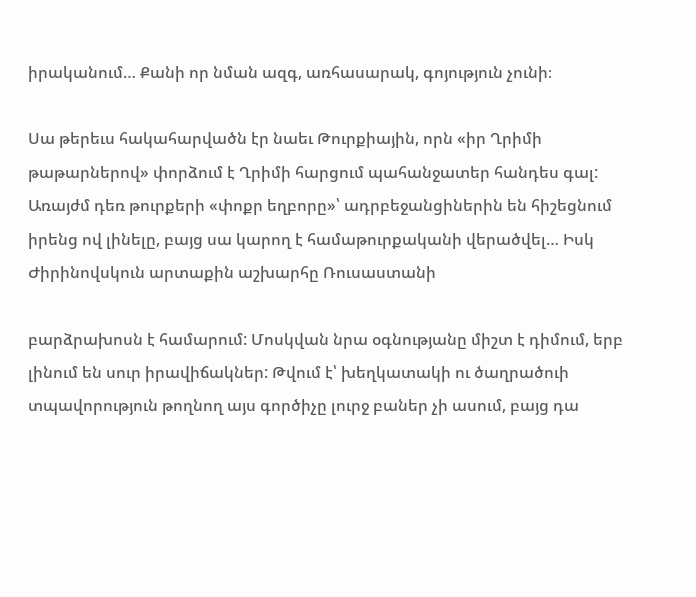իրականում… Քանի որ նման ազգ, առհասարակ, գոյություն չունի։

Սա թերեւս հակահարվածն էր նաեւ Թուրքիային, որն «իր Ղրիմի թաթարներով» փորձում է Ղրիմի հարցում պահանջատեր հանդես գալ: Առայժմ դեռ թուրքերի «փոքր եղբորը»՝ ադրբեջանցիներին են հիշեցնում իրենց ով լինելը, բայց սա կարող է համաթուրքականի վերածվել… Իսկ Ժիրինովսկուն արտաքին աշխարհը Ռուսաստանի

բարձրախոսն է համարում: Մոսկվան նրա օգնությանը միշտ է դիմում, երբ լինում են սուր իրավիճակներ: Թվում է՝ խեղկատակի ու ծաղրածուի տպավորություն թողնող այս գործիչը լուրջ բաներ չի ասում, բայց դա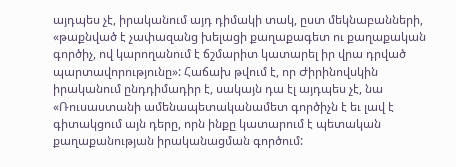այդպես չէ, իրականում այդ դիմակի տակ, ըստ մեկնաբանների, «թաքնված է չափազանց խելացի քաղաքագետ ու քաղաքական գործիչ, ով կարողանում է ճշմարիտ կատարել իր վրա դրված պարտավորությունը»: Հաճախ թվում է, որ Ժիրինովսկին իրականում ընդդիմադիր է, սակայն դա էլ այդպես չէ, նա «Ռուսաստանի ամենապետականամետ գործիչն է եւ լավ է գիտակցում այն դերը, որն ինքը կատարում է պետական քաղաքանության իրականացման գործում: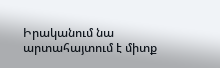Իրականում նա արտահայտում է միտք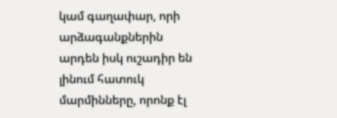կամ գաղափար, որի արձագանքներին արդեն իսկ ուշադիր են լինում հատուկ մարմինները, որոնք էլ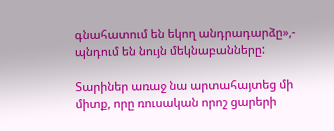գնահատում են եկող անդրադարձը»,- պնդում են նույն մեկնաբանները:

Տարիներ առաջ նա արտահայտեց մի միտք, որը ռուսական որոշ ցարերի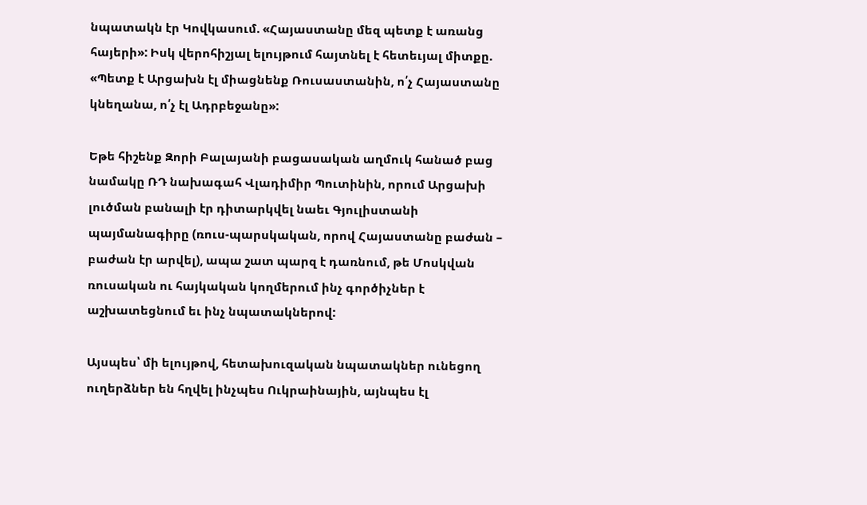նպատակն էր Կովկասում. «Հայաստանը մեզ պետք է առանց հայերի»: Իսկ վերոհիշյալ ելույթում հայտնել է հետեւյալ միտքը. «Պետք է Արցախն էլ միացնենք Ռուսաստանին, ո՛չ Հայաստանը կնեղանա, ո՛չ էլ Ադրբեջանը»:

Եթե հիշենք Զորի Բալայանի բացասական աղմուկ հանած բաց նամակը ՌԴ նախագահ Վլադիմիր Պուտինին, որում Արցախի լուծման բանալի էր դիտարկվել նաեւ Գյուլիստանի պայմանագիրը (ռուս-պարսկական, որով Հայաստանը բաժան – բաժան էր արվել), ապա շատ պարզ է դառնում, թե Մոսկվան ռուսական ու հայկական կողմերում ինչ գործիչներ է աշխատեցնում եւ ինչ նպատակներով:

Այսպես՝ մի ելույթով, հետախուզական նպատակներ ունեցող ուղերձներ են հղվել ինչպես Ուկրաինային, այնպես էլ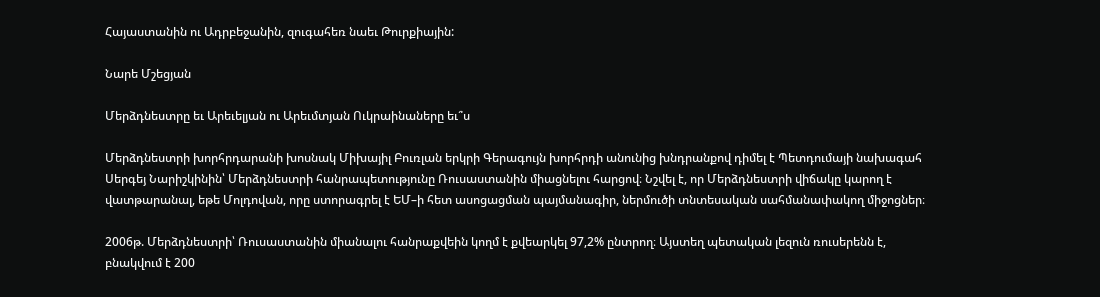Հայաստանին ու Ադրբեջանին, զուգահեռ նաեւ Թուրքիային:

Նարե Մշեցյան

Մերձդնեստրը եւ Արեւելյան ու Արեւմտյան Ուկրաինաները եւ՞ս

Մերձդնեստրի խորհրդարանի խոսնակ Միխայիլ Բուռլան երկրի Գերագույն խորհրդի անունից խնդրանքով դիմել է Պետդումայի նախագահ Սերգեյ Նարիշկինին՝ Մերձդնեստրի հանրապետությունը Ռուսաստանին միացնելու հարցով։ Նշվել է, որ Մերձդնեստրի վիճակը կարող է վատթարանալ, եթե Մոլդովան, որը ստորագրել է ԵՄ–ի հետ ասոցացման պայմանագիր, ներմուծի տնտեսական սահմանափակող միջոցներ։

2006թ. Մերձդնեստրի՝ Ռուսաստանին միանալու հանրաքվեին կողմ է քվեարկել 97,2% ընտրող։ Այստեղ պետական լեզուն ռուսերենն է, բնակվում է 200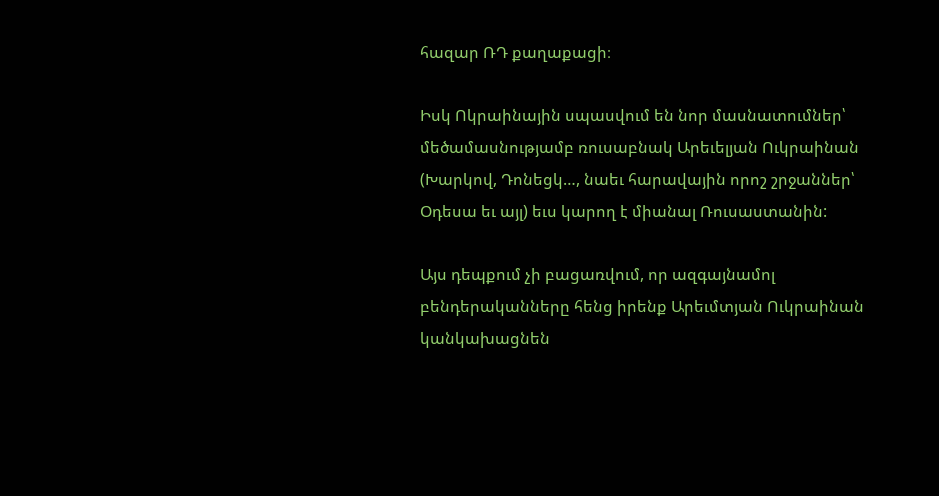հազար ՌԴ քաղաքացի։

Իսկ Ոկրաինային սպասվում են նոր մասնատումներ՝ մեծամասնությամբ ռուսաբնակ Արեւելյան Ուկրաինան (Խարկով, Դոնեցկ…, նաեւ հարավային որոշ շրջաններ՝ Օդեսա եւ այլ) եւս կարող է միանալ Ռուսաստանին:

Այս դեպքում չի բացառվում, որ ազգայնամոլ բենդերականները հենց իրենք Արեւմտյան Ուկրաինան կանկախացնեն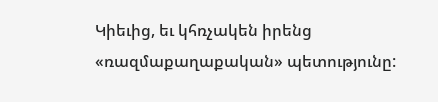Կիեւից, եւ կհռչակեն իրենց «ռազմաքաղաքական» պետությունը: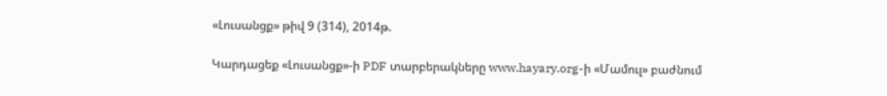«Լուսանցք» թիվ 9 (314), 2014թ.

Կարդացեք «Լուսանցք»-ի PDF տարբերակները www.hayary.org-ի «Մամուլ» բաժնում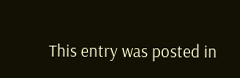This entry was posted in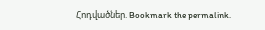Հոդվածներ. Bookmark the permalink.